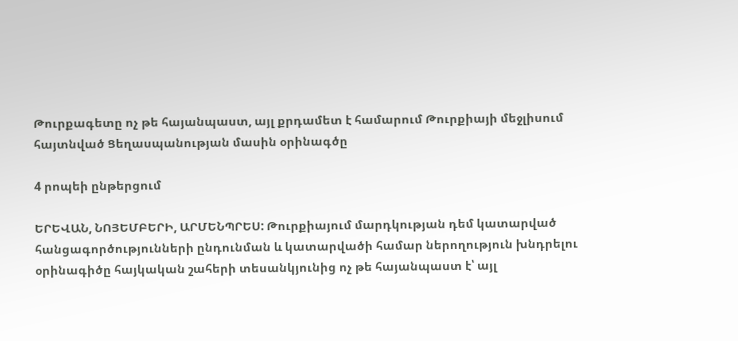Թուրքագետը ոչ թե հայանպաստ, այլ քրդամետ է համարում Թուրքիայի մեջլիսում հայտնված Ցեղասպանության մասին օրինագծը

4 րոպեի ընթերցում

ԵՐԵՎԱՆ, ՆՈՅԵՄԲԵՐԻ, ԱՐՄԵՆՊՐԵՍ: Թուրքիայում մարդկության դեմ կատարված հանցագործությունների ընդունման և կատարվածի համար ներողություն խնդրելու օրինագիծը հայկական շահերի տեսանկյունից ոչ թե հայանպաստ է՝ այլ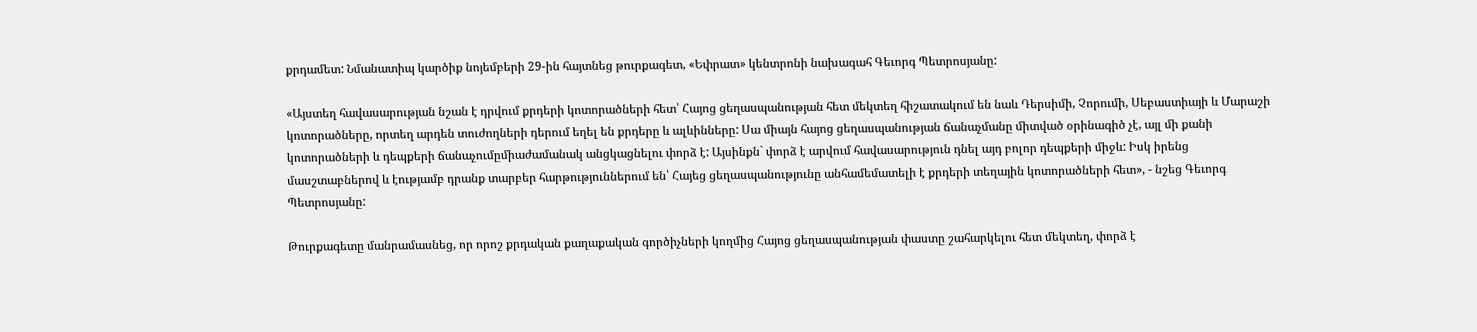քրդամետ: Նմանատիպ կարծիք նոյեմբերի 29-ին հայտնեց թուրքագետ, «Եփրատ» կենտրոնի նախագահ Գեւորգ Պետրոսյանը:

«Այստեղ հավասարության նշան է դրվում քրդերի կոտորածների հետ՝ Հայոց ցեղասպանության հետ մեկտեղ հիշատակում են նաև Դերսիմի, Չորումի, Սեբաստիայի և Մարաշի կոտորածները, որտեղ արդեն տուժողների դերում եղել են քրդերը և ալևինները: Սա միայն հայոց ցեղասպանության ճանաչմանը միտված օրինագիծ չէ, այլ մի քանի կոտորածների և դեպքերի ճանաչումըմիաժամանակ անցկացնելու փորձ է: Այսինքն` փորձ է արվում հավասարություն դնել այդ բոլոր դեպքերի միջև: Իսկ իրենց մասշտաբներով և էությամբ դրանք տարբեր հարթություններում են՝ Հայեց ցեղասպանությունը անհամեմատելի է քրդերի տեղային կոտորածների հետ», - նշեց Գեւորգ Պետրոսյանը:

Թուրքագետը մանրամասնեց, որ որոշ քրդական քաղաքական գործիչների կողմից Հայոց ցեղասպանության փաստը շահարկելու հետ մեկտեղ, փորձ է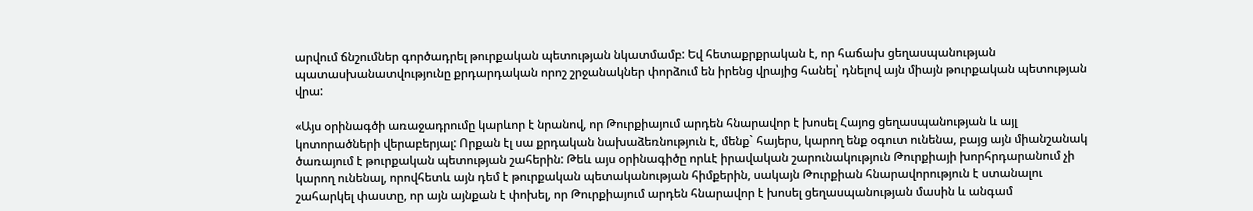արվում ճնշումներ գործադրել թուրքական պետության նկատմամբ: Եվ հետաքրքրական է, որ հաճախ ցեղասպանության պատասխանատվությունը քրդարդական որոշ շրջանակներ փորձում են իրենց վրայից հանել՝ դնելով այն միայն թուրքական պետության վրա:

«Այս օրինագծի առաջադրումը կարևոր է նրանով, որ Թուրքիայում արդեն հնարավոր է խոսել Հայոց ցեղասպանության և այլ կոտորածների վերաբերյալ: Որքան էլ սա քրդական նախաձեռնություն է, մենք` հայերս, կարող ենք օգուտ ունենա, բայց այն միանշանակ ծառայում է թուրքական պետության շահերին: Թեև այս օրինագիծը որևէ իրավական շարունակություն Թուրքիայի խորհրդարանում չի կարող ունենալ, որովհետև այն դեմ է թուրքական պետականության հիմքերին, սակայն Թուրքիան հնարավորություն է ստանալու շահարկել փաստը, որ այն այնքան է փոխել, որ Թուրքիայում արդեն հնարավոր է խոսել ցեղասպանության մասին և անգամ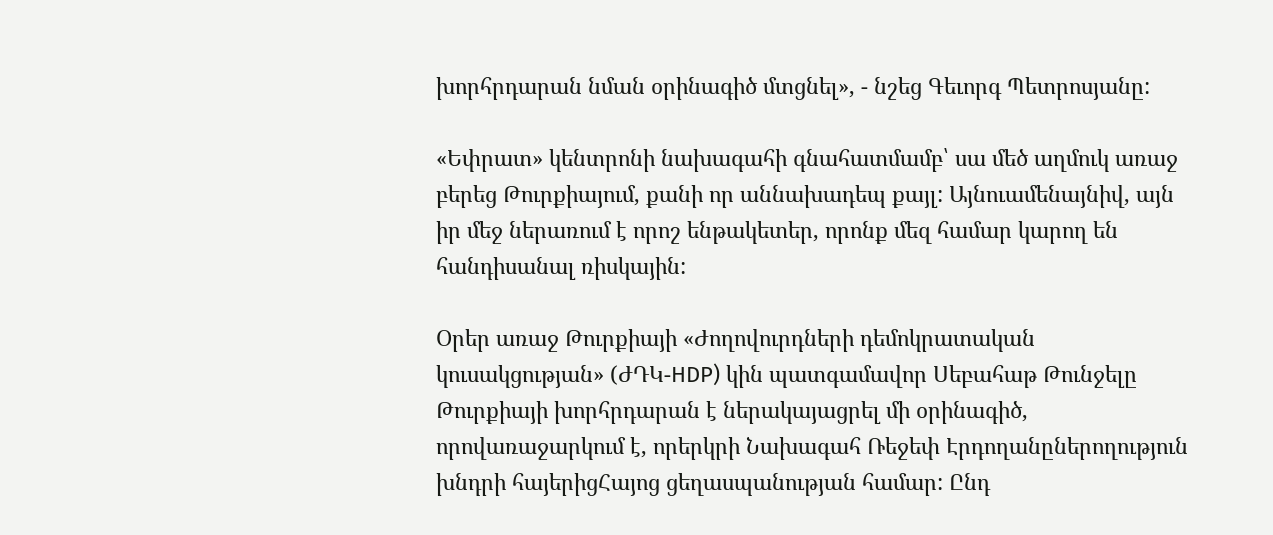խորհրդարան նման օրինագիծ մտցնել», - նշեց Գեւորգ Պետրոսյանը:

«Եփրատ» կենտրոնի նախագահի գնահատմամբ՝ սա մեծ աղմուկ առաջ բերեց Թուրքիայում, քանի որ աննախադեպ քայլ: Այնուամենայնիվ, այն իր մեջ ներառում է որոշ ենթակետեր, որոնք մեզ համար կարող են հանդիսանալ ռիսկային:

Օրեր առաջ Թուրքիայի «Ժողովուրդների դեմոկրատական կուսակցության» (ԺԴԿ-HDP) կին պատգամավոր Սեբահաթ Թունջելը Թուրքիայի խորհրդարան է ներակայացրել մի օրինագիծ, որովառաջարկում է, որերկրի Նախագահ Ռեջեփ Էրդողանըներողություն խնդրի հայերիցՀայոց ցեղասպանության համար: Ընդ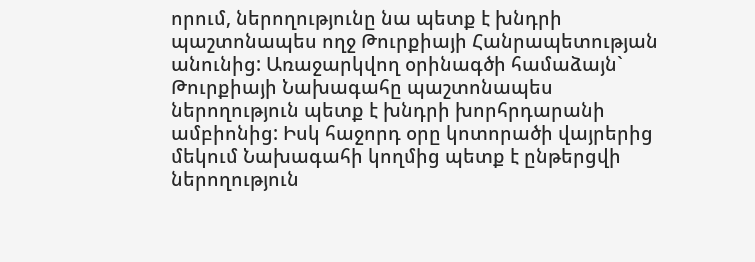որում, ներողությունը նա պետք է խնդրի պաշտոնապես ողջ Թուրքիայի Հանրապետության անունից: Առաջարկվող օրինագծի համաձայն` Թուրքիայի Նախագահը պաշտոնապես ներողություն պետք է խնդրի խորհրդարանի ամբիոնից: Իսկ հաջորդ օրը կոտորածի վայրերից մեկում Նախագահի կողմից պետք է ընթերցվի ներողություն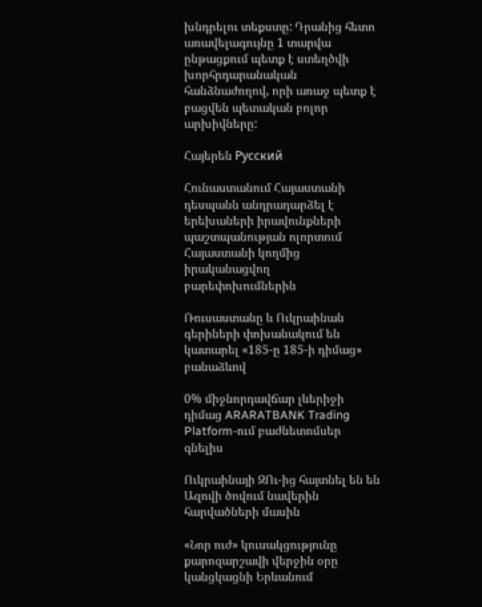խնդրելու տեքստը: Դրանից հետո առավելագույնը 1 տարվա ընթացքում պետք է ստեղծվի խորհրդարանական հանձնաժողով, որի առաջ պետք է բացվեն պետական բոլոր արխիվները:

Հայերեն Русский

Հունաստանում Հայաստանի դեսպանն անդրադարձել է երեխաների իրավունքների պաշտպանության ոլորտում Հայաստանի կողմից իրականացվող բարեփոխումներին

Ռուսաստանը և Ուկրաինան գերիների փոխանակում են կատարել «185-ը 185-ի դիմաց» բանաձևով

0% միջնորդավճար լևերիջի դիմաց ARARATBANK Trading Platform-ում բաժնետոմսեր գնելիս

Ուկրաինայի ԶՈւ-ից հայտնել են են Ազովի ծովում նավերին հարվածների մասին

«Նոր ուժ» կուսակցությունը քարոզարշավի վերջին օրը կանցկացնի Երևանում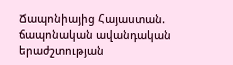Ճապոնիայից Հայաստան. ճապոնական ավանդական երաժշտության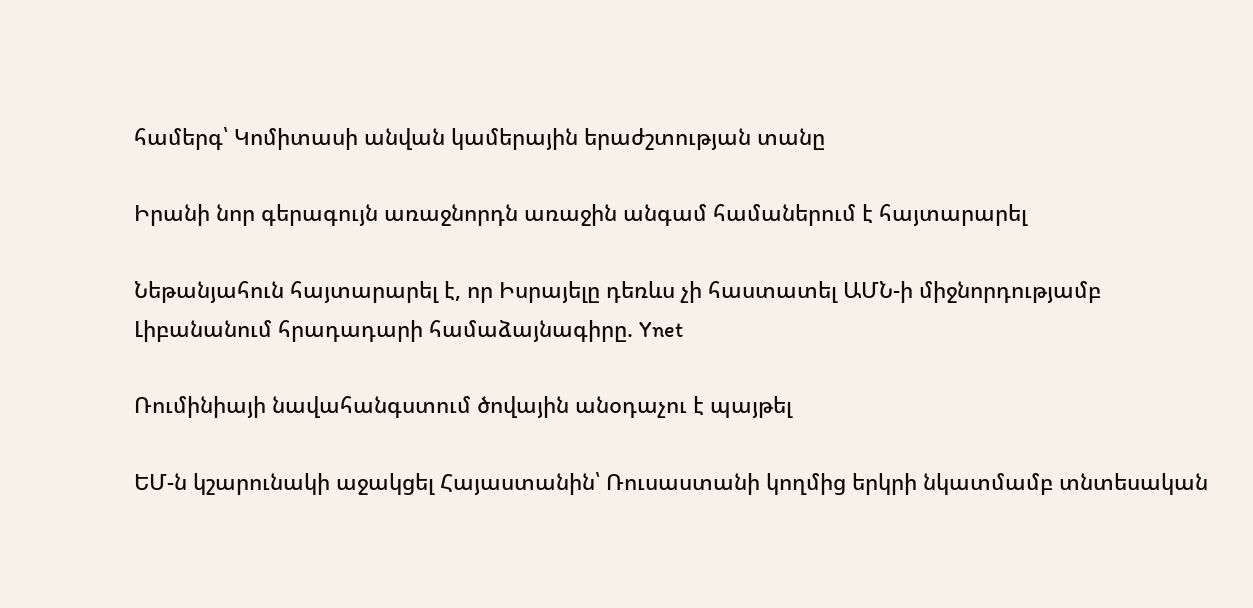համերգ՝ Կոմիտասի անվան կամերային երաժշտության տանը

Իրանի նոր գերագույն առաջնորդն առաջին անգամ համաներում է հայտարարել

Նեթանյահուն հայտարարել է, որ Իսրայելը դեռևս չի հաստատել ԱՄՆ-ի միջնորդությամբ Լիբանանում հրադադարի համաձայնագիրը. Ynet

Ռումինիայի նավահանգստում ծովային անօդաչու է պայթել

ԵՄ-ն կշարունակի աջակցել Հայաստանին՝ Ռուսաստանի կողմից երկրի նկատմամբ տնտեսական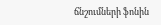ճնշումների ֆոնին